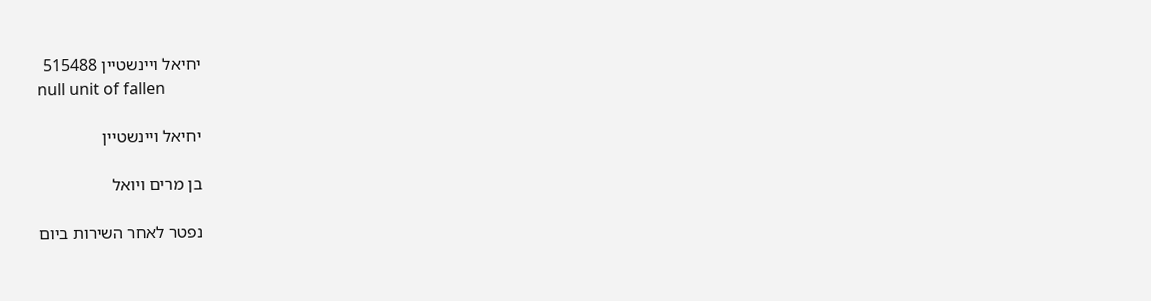יחיאל ויינשטיין 515488
null unit of fallen

יחיאל ויינשטיין

בן מרים ויואל

נפטר לאחר השירות ביום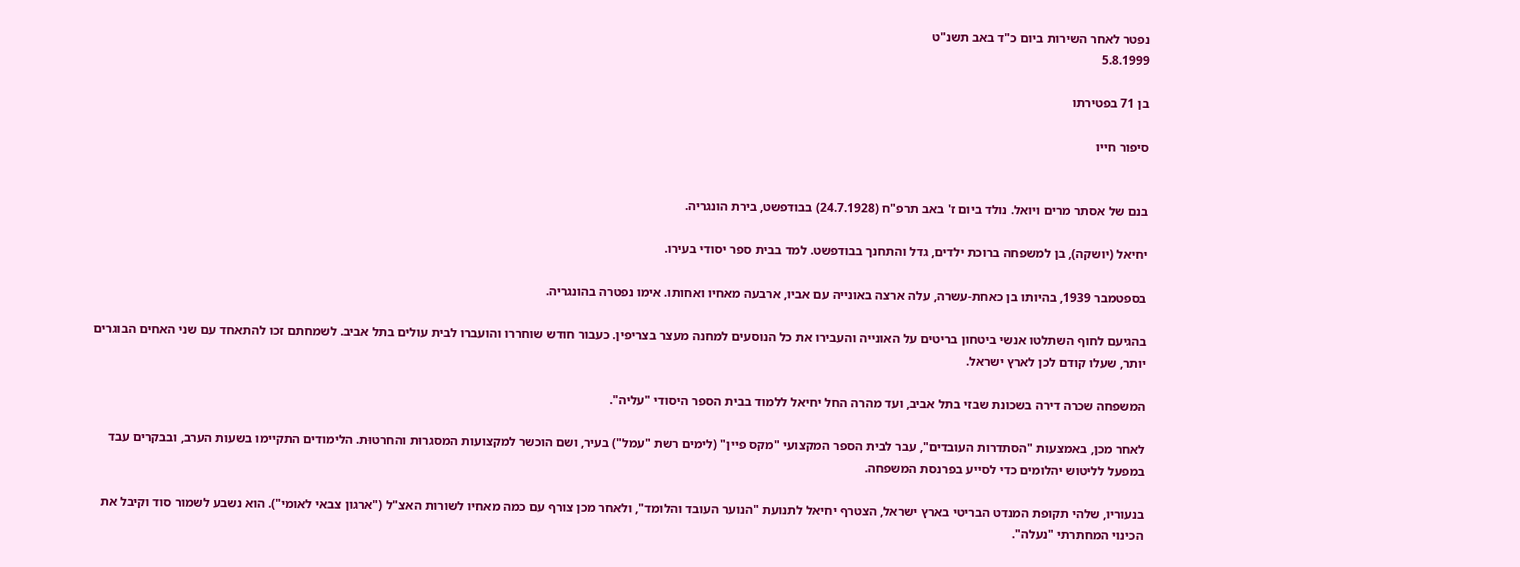נפטר לאחר השירות ביום כ"ד באב תשנ"ט
5.8.1999

בן 71 בפטירתו

סיפור חייו


בנם של אסתר מרים ויואל. נולד ביום ז' באב תרפ"ח (24.7.1928) בבודפשט, בירת הונגריה.

יחיאל (יושקה), בן למשפחה ברוכת ילדים, גדל והתחנך בבודפשט. למד בבית ספר יסודי בעירו.

בספטמבר 1939, בהיותו בן כאחת-עשרה, עלה ארצה באונייה עם אביו, ארבעה מאחיו ואחותו. אימו נפטרה בהונגריה.

בהגיעם לחוף השתלטו אנשי ביטחון בריטים על האונייה והעבירו את כל הנוסעים למחנה מעצר בצריפין. כעבור חודש שוחררו והועברו לבית עולים בתל אביב. לשמחתם זכו להתאחד עם שני האחים הבוגרים יותר, שעלו קודם לכן לארץ ישראל.

המשפחה שכרה דירה בשכונת שבזי בתל אביב, ועד מהרה החל יחיאל ללמוד בבית הספר היסודי "עליה".

לאחר מכן, באמצעות "הסתדרות העובדים", עבר לבית הספר המקצועי "מקס פיין" (לימים רשת "עמל") בעיר, ושם הוכשר למקצועות המסגרוּת והחרטוּת. הלימודים התקיימו בשעות הערב, ובבקרים עבד במפעל לליטוש יהלומים כדי לסייע בפרנסת המשפחה.

בנעוריו, שלהי תקופת המנדט הבריטי בארץ ישראל, הצטרף יחיאל לתנועת "הנוער העובד והלומד", ולאחר מכן צורף עם כמה מאחיו לשורות האצ"ל ("ארגון צבאי לאומי"). הוא נשבע לשמור סוד וקיבל את הכינוי המחתרתי "נעלה".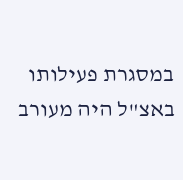במסגרת פעילותו באצ"ל היה מעורב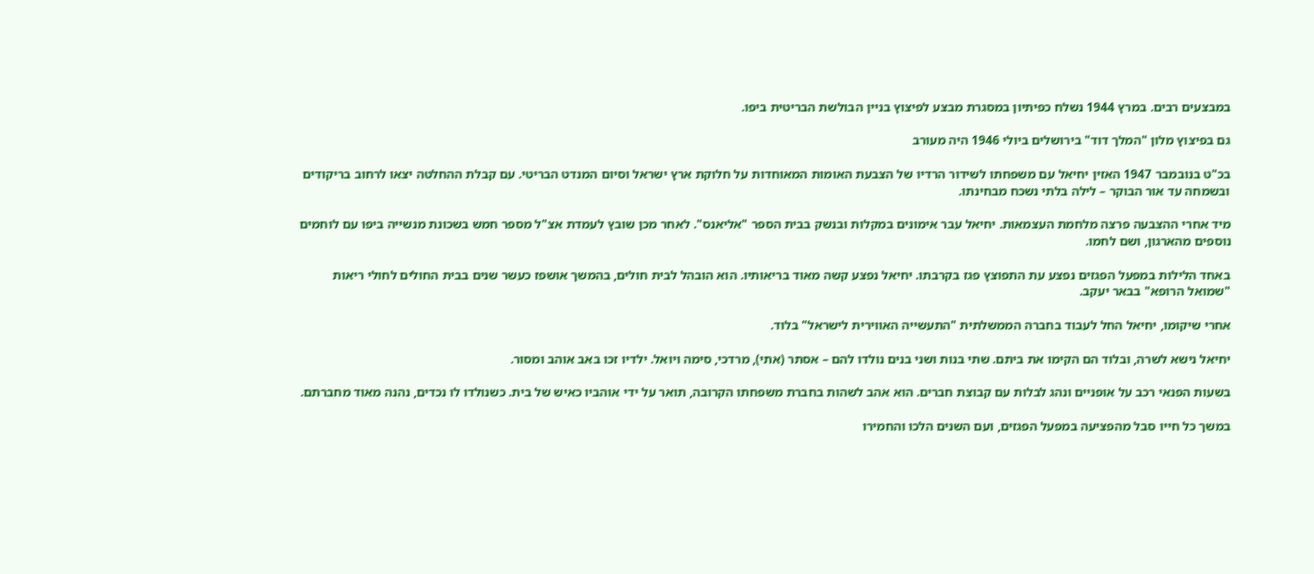במבצעים רבים. במרץ 1944 נשלח כפיתיון במסגרת מבצע לפיצוץ בניין הבולשת הבריטית ביפו.

גם בפיצוץ מלון "המלך דוד" בירושלים ביולי 1946 היה מעורב

בכ"ט בנובמבר 1947 האזין יחיאל עם משפחתו לשידור הרדיו של הצבעת האומות המאוחדות על חלוקת ארץ ישראל וסיום המנדט הבריטי. עם קבלת ההחלטה יצאו לרחוב בריקודים ובשמחה עד אור הבוקר – לילה בלתי נשכח מבחינתו.

מיד אחרי ההצבעה פרצה מלחמת העצמאות. יחיאל עבר אימונים במקלות ובנשק בבית הספר "אליאנס". לאחר מכן שובץ לעמדת אצ"ל מספר חמש בשכונת מנשייה ביפו עם לוחמים נוספים מהארגון, ושם לחמו.

באחד הלילות במפעל הפגזים נפצע עת התפוצץ פגז בקרבתו. יחיאל נפצע קשה מאוד בריאותיו. הוא הובהל לבית חולים, בהמשך אושפז כעשר שנים בבית החולים לחולי ריאות "שמואל הרופא" בבאר יעקב.

אחרי שיקומו, יחיאל החל לעבוד בחברה הממשלתית "התעשייה האווירית לישראל" בלוד.

יחיאל נישא לשרה, ובלוד הם הקימו את ביתם. שתי בנות ושני בנים נולדו להם – אסתר (אתי), מרדכי, סימה ויואל. ילדיו זכו באב אוהב ומסור.

בשעות הפנאי רכב על אופניים ונהג לבלות עם קבוצת חברים. הוא אהב לשהות בחברת משפחתו הקרובה, תואר על ידי אוהביו כאיש של בית. כשנולדו לו נכדים, נהנה מאוד מחברתם.

במשך כל חייו סבל מהפציעה במפעל הפגזים, ועם השנים הלכו והחמירו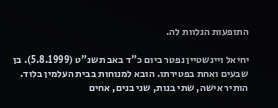התופעות הנלוות לה.

יחיאל ויינשטיין נפטר ביום כ"ד באב תשנ"ט (5.8.1999). בן שבעים ואחת בפטירתו. הובא למנוחות בבית העלמין בלוד. הותיר אישה, שתי בנות, שני בנים, אחים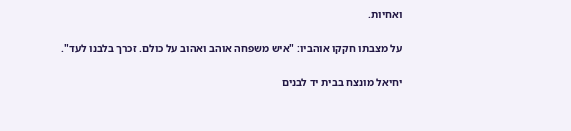ואחיות.

על מצבתו חקקו אוהביו: "איש משפחה אוהב ואהוב על כולם. זכרך בלבנו לעד".

יחיאל מונצח בבית יד לבנים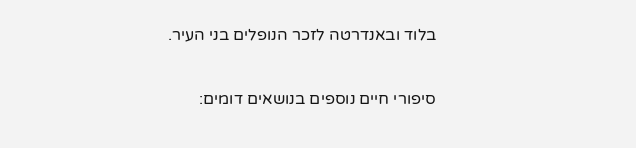בלוד ובאנדרטה לזכר הנופלים בני העיר.

סיפורי חיים נוספים בנושאים דומים: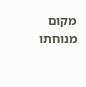מקום מנוחתו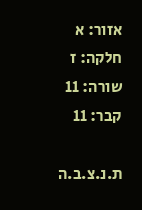אזור: א
חלקה: ז
שורה: 11
קבר: 11

ת.נ.צ.ב.ה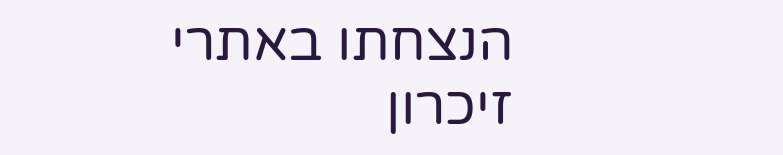הנצחתו באתרי זיכרון